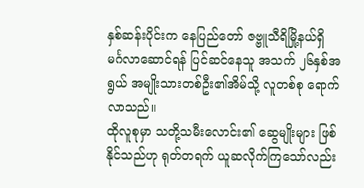နှစ်ဆန်းပိုင်းက နေပြည်တော် ဇဗ္ဗူသီရိမြို့နယ်ရှိ မင်္ဂလာဆောင်ရန် ပြင်ဆင်နေသူ အသက် ၂၆နှစ်အရွယ် အမျိုးသားတစ်ဦး၏အိမ်သို့ လူတစ်စု ရောက်လာသည်။
ထိုလူစုမှာ သတို့သမီးလောင်း၏ ဆွေမျိုးများ ဖြစ်နိုင်သည်ဟု ရုတ်တရက် ယူဆလိုက်ကြသော်လည်း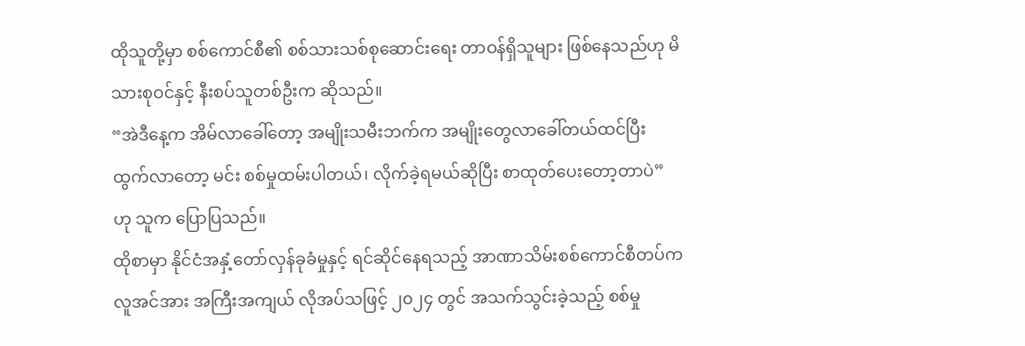ထိုသူတို့မှာ စစ်ကောင်စီ၏ စစ်သားသစ်စုဆောင်းရေး တာဝန်ရှိသူများ ဖြစ်နေသည်ဟု မိသားစုဝင်နှင့် နီးစပ်သူတစ်ဦးက ဆိုသည်။
“အဲဒီနေ့က အိမ်လာခေါ်တော့ အမျိုးသမီးဘက်က အမျိုးတွေလာခေါ်တယ်ထင်ပြီး ထွက်လာတော့ မင်း စစ်မှုထမ်းပါတယ်၊ လိုက်ခဲ့ရမယ်ဆိုပြီး စာထုတ်ပေးတော့တာပဲ” ဟု သူက ပြောပြသည်။
ထိုစာမှာ နိုင်ငံအနှံ့တော်လှန်ခုခံမှုနှင့် ရင်ဆိုင်နေရသည့် အာဏာသိမ်းစစ်ကောင်စီတပ်က လူအင်အား အကြီးအကျယ် လိုအပ်သဖြင့် ၂၀၂၄ တွင် အသက်သွင်းခဲ့သည့် စစ်မှု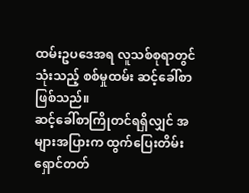ထမ်းဥပဒေအရ လူသစ်စုရာတွင် သုံးသည့် စစ်မှုထမ်း ဆင့်ခေါ်စာ ဖြစ်သည်။
ဆင့်ခေါ်စာကြိုတင်ရရှိလျှင် အများအပြားက ထွက်ပြေးတိမ်းရှောင်တတ်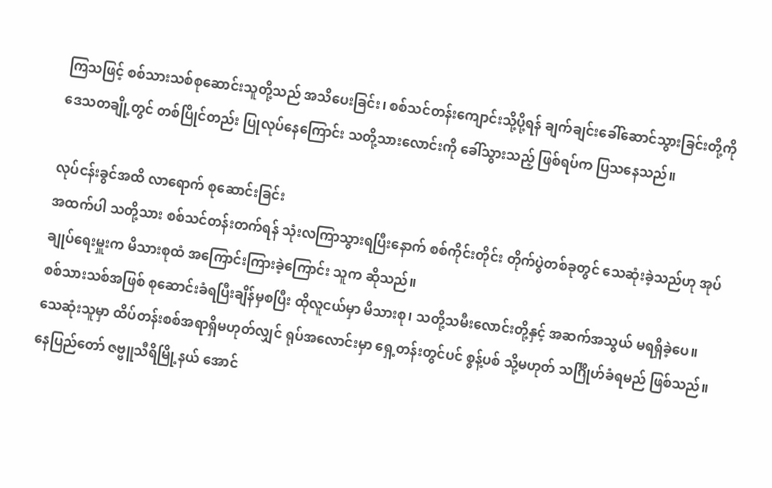ကြသဖြင့် စစ်သားသစ်စုဆောင်းသူတို့သည် အသိပေးခြင်း၊ စစ်သင်တန်းကျောင်းသို့ပို့ရန် ချက်ချင်းခေါ်ဆောင်သွားခြင်းတို့ကို ဒေသတချို့တွင် တစ်ပြိုင်တည်း ပြုလုပ်နေကြောင်း သတို့သားလောင်းကို ခေါ်သွားသည့် ဖြစ်ရပ်က ပြသနေသည်။

လုပ်ငန်းခွင်အထိ လာရောက် စုဆောင်းခြင်း
အထက်ပါ သတို့သား စစ်သင်တန်းတက်ရန် သုံးလကြာသွားရပြီးနောက် စစ်ကိုင်းတိုင်း တိုက်ပွဲတစ်ခုတွင် သေဆုံးခဲ့သည်ဟု အုပ်ချုပ်ရေးမှူးက မိသားစုထံ အကြောင်းကြားခဲ့ကြောင်း သူက ဆိုသည်။
စစ်သားသစ်အဖြစ် စုဆောင်းခံရပြီးချိန်မှစပြီး ထိုလူငယ်မှာ မိသားစု၊ သတို့သမီးလောင်းတို့နှင့် အဆက်အသွယ် မရရှိခဲ့ပေ။ သေဆုံးသူမှာ ထိပ်တန်းစစ်အရာရှိမဟုတ်လျှင် ရုပ်အလောင်းမှာ ရှေ့တန်းတွင်ပင် စွန့်ပစ် သို့မဟုတ် သင်္ဂြိုဟ်ခံရမည် ဖြစ်သည်။
နေပြည်တော် ဇဗ္ဗူသီရိမြို့နယ် အောင်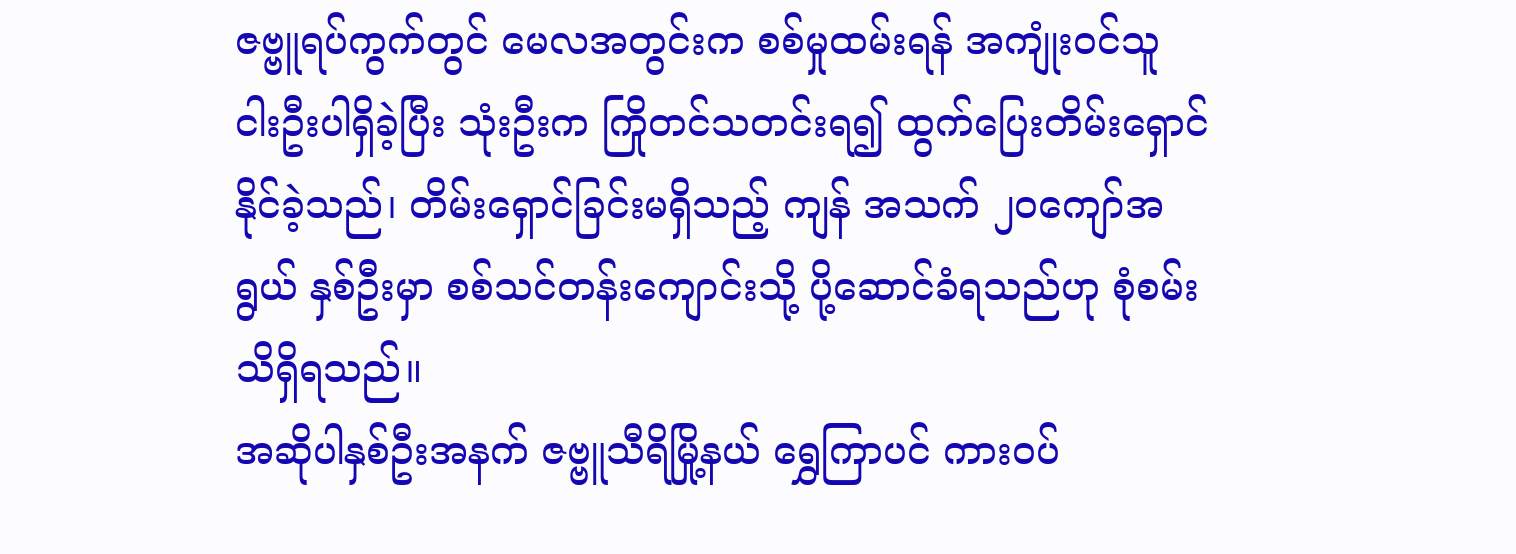ဇဗ္ဗူရပ်ကွက်တွင် မေလအတွင်းက စစ်မှုထမ်းရန် အကျုံးဝင်သူ ငါးဦးပါရှိခဲ့ပြီး သုံးဦးက ကြိုတင်သတင်းရ၍ ထွက်ပြေးတိမ်းရှောင်နိုင်ခဲ့သည်၊ တိမ်းရှောင်ခြင်းမရှိသည့် ကျန် အသက် ၂၀ကျော်အရွယ် နှစ်ဦးမှာ စစ်သင်တန်းကျောင်းသို့ ပို့ဆောင်ခံရသည်ဟု စုံစမ်းသိရှိရသည်။
အဆိုပါနှစ်ဦးအနက် ဇဗ္ဗူသီရိမြို့နယ် ရွှေကြာပင် ကားဝပ်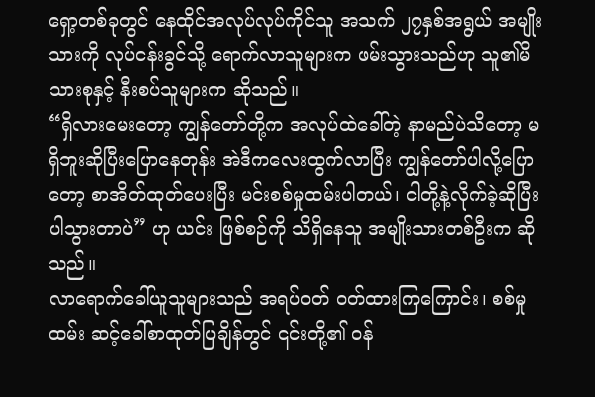ရှော့တစ်ခုတွင် နေထိုင်အလုပ်လုပ်ကိုင်သူ အသက် ၂၇နှစ်အရွယ် အမျိုးသားကို လုပ်ငန်းခွင်သို့ ရောက်လာသူများက ဖမ်းသွားသည်ဟု သူ၏မိသားစုနှင့် နီးစပ်သူများက ဆိုသည်။
“ရှိလားမေးတော့ ကျွန်တော်တို့က အလုပ်ထဲခေါ်တဲ့ နာမည်ပဲသိတော့ မရှိဘူးဆိုပြီးပြောနေတုန်း အဲဒီကလေးထွက်လာပြီး ကျွန်တော်ပါလို့ပြောတော့ စာအိတ်ထုတ်ပေးပြီး မင်းစစ်မှုထမ်းပါတယ်၊ ငါတို့နဲ့လိုက်ခဲ့ဆိုပြီး ပါသွားတာပဲ” ဟု ယင်း ဖြစ်စဉ်ကို သိရှိနေသူ အမျိုးသားတစ်ဦးက ဆိုသည်။
လာရောက်ခေါ်ယူသူများသည် အရပ်ဝတ် ဝတ်ထားကြကြောင်း၊ စစ်မှုထမ်း ဆင့်ခေါ်စာထုတ်ပြချိန်တွင် ၎င်းတို့၏ ဝန်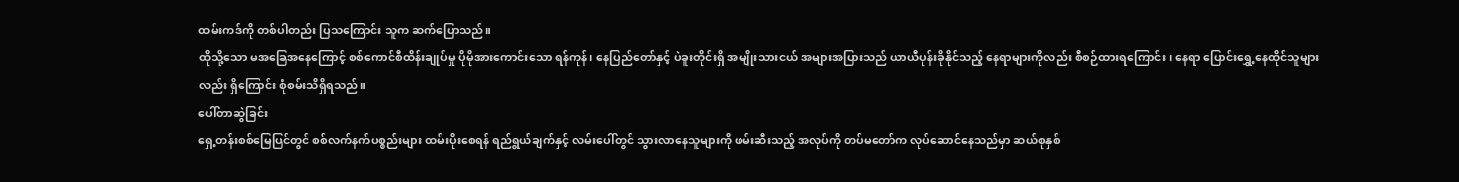ထမ်းကဒ်ကို တစ်ပါတည်း ပြသကြောင်း သူက ဆက်ပြောသည်။
ထိုသို့သော မအခြေအနေကြောင့် စစ်ကောင်စီထိန်းချုပ်မှု ပိုမိုအားကောင်းသော ရန်ကုန်၊ နေပြည်တော်နှင့် ပဲခူးတိုင်းရှိ အမျိုးသားငယ် အများအပြားသည် ယာယီပုန်းခိုနိုင်သည့် နေရာများကိုလည်း စီစဉ်ထားရကြောင်း၊ နေရာ ပြောင်းရွှေ့နေထိုင်သူများလည်း ရှိကြောင်း စုံစမ်းသိရှိရသည်။
ပေါ်တာဆွဲခြင်း
ရှေ့တန်းစစ်မြေပြင်တွင် စစ်လက်နက်ပစ္စည်းများ ထမ်းပိုးစေရန် ရည်ရွယ်ချက်နှင့် လမ်းပေါ်တွင် သွားလာနေသူများကို ဖမ်းဆီးသည့် အလုပ်ကို တပ်မတော်က လုပ်ဆောင်နေသည်မှာ ဆယ်စုနှစ်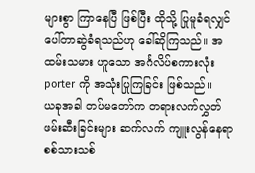များစွာ ကြာနေပြီ ဖြစ်ပြီး ထိုသို့ ပြုမူခံရလျှင် ပေါ်တာဆွဲခံရသည်ဟု ခေါ်ဆိုကြသည်။ အထမ်းသမား ဟူသော အင်္ဂလိပ်စကားလုံး porter ကို အသုံးပြုကြခြင်း ဖြစ်သည်။
ယခုအခါ တပ်မတော်က တရားလက်လွှတ် ဖမ်းဆီးခြင်းများ ဆက်လက် ကျူးလွန်နေရာ စစ်သားသစ်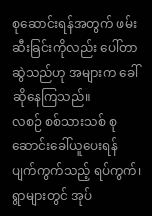စုဆောင်းရန်အတွက် ဖမ်းဆီးခြင်းကိုလည်း ပေါ်တာဆွဲသည်ဟု အများက ခေါ်ဆိုနေကြသည်။
လစဉ် စစ်သားသစ် စုဆောင်းခေါ်ယူပေးရန် ပျက်ကွက်သည့် ရပ်ကွက်၊ ရွာများတွင် အုပ်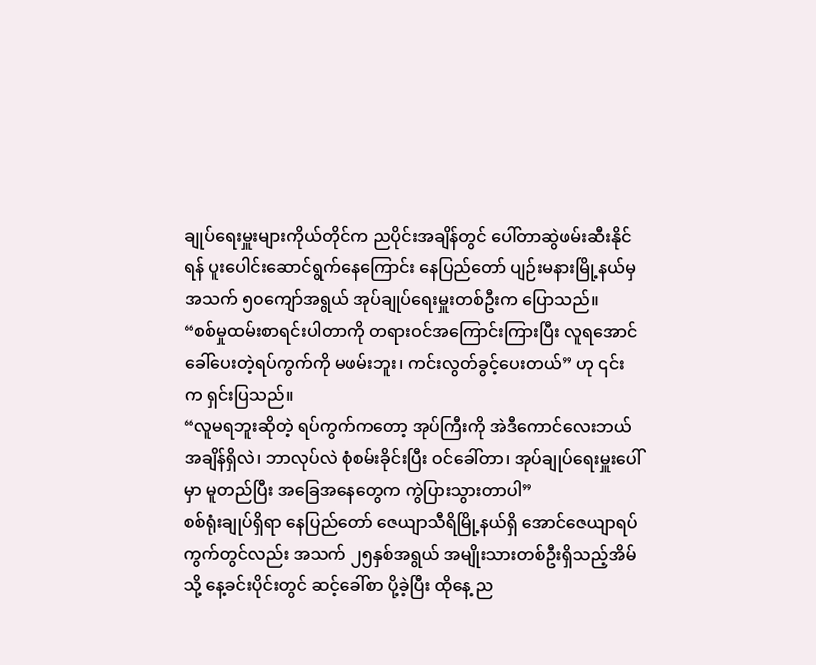ချုပ်ရေးမှူးများကိုယ်တိုင်က ညပိုင်းအချိန်တွင် ပေါ်တာဆွဲဖမ်းဆီးနိုင်ရန် ပူးပေါင်းဆောင်ရွက်နေကြောင်း နေပြည်တော် ပျဉ်းမနားမြို့နယ်မှ အသက် ၅၀ကျော်အရွယ် အုပ်ချုပ်ရေးမှူးတစ်ဦးက ပြောသည်။
“စစ်မှုထမ်းစာရင်းပါတာကို တရားဝင်အကြောင်းကြားပြီး လူရအောင်ခေါ်ပေးတဲ့ရပ်ကွက်ကို မဖမ်းဘူး၊ ကင်းလွတ်ခွင့်ပေးတယ်” ဟု ၎င်းက ရှင်းပြသည်။
“လူမရဘူးဆိုတဲ့ ရပ်ကွက်ကတော့ အုပ်ကြီးကို အဲဒီကောင်လေးဘယ်အချိန်ရှိလဲ၊ ဘာလုပ်လဲ စုံစမ်းခိုင်းပြီး ဝင်ခေါ်တာ၊ အုပ်ချုပ်ရေးမှူးပေါ်မှာ မူတည်ပြီး အခြေအနေတွေက ကွဲပြားသွားတာပါ”
စစ်ရုံးချုပ်ရှိရာ နေပြည်တော် ဇေယျာသီရိမြို့နယ်ရှိ အောင်ဇေယျာရပ်ကွက်တွင်လည်း အသက် ၂၅နှစ်အရွယ် အမျိုးသားတစ်ဦးရှိသည့်အိမ်သို့ နေ့ခင်းပိုင်းတွင် ဆင့်ခေါ်စာ ပို့ခဲ့ပြီး ထိုနေ့ ည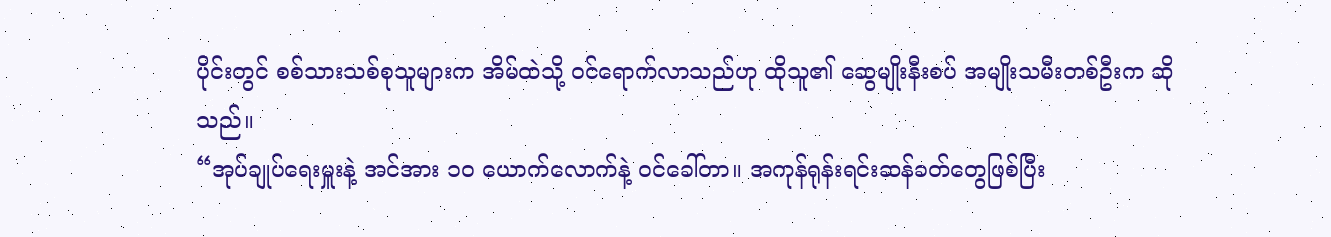ပိုင်းတွင် စစ်သားသစ်စုသူများက အိမ်ထဲသို့ ဝင်ရောက်လာသည်ဟု ထိုသူ၏ ဆွေမျိုးနီးစပ် အမျိုးသမီးတစ်ဦးက ဆိုသည်။
“အုပ်ချုပ်ရေးမှူးနဲ့ အင်အား ၁၀ ယောက်လောက်နဲ့ ဝင်ခေါ်တာ။ အကုန်ရုန်းရင်းဆန်ခတ်တွေဖြစ်ပြီး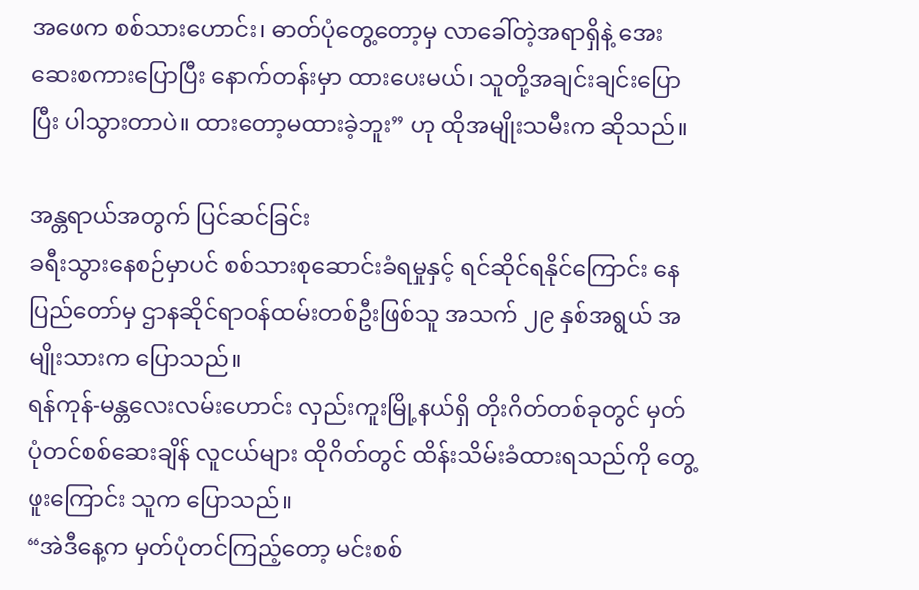အဖေက စစ်သားဟောင်း၊ ဓာတ်ပုံတွေ့တော့မှ လာခေါ်တဲ့အရာရှိနဲ့ အေးဆေးစကားပြောပြီး နောက်တန်းမှာ ထားပေးမယ်၊ သူတို့အချင်းချင်းပြောပြီး ပါသွားတာပဲ။ ထားတော့မထားခဲ့ဘူး” ဟု ထိုအမျိုးသမီးက ဆိုသည်။

အန္တရာယ်အတွက် ပြင်ဆင်ခြင်း
ခရီးသွားနေစဉ်မှာပင် စစ်သားစုဆောင်းခံရမှုနှင့် ရင်ဆိုင်ရနိုင်ကြောင်း နေပြည်တော်မှ ဌာနဆိုင်ရာဝန်ထမ်းတစ်ဦးဖြစ်သူ အသက် ၂၉ နှစ်အရွယ် အမျိုးသားက ပြောသည်။
ရန်ကုန်-မန္တလေးလမ်းဟောင်း လှည်းကူးမြို့နယ်ရှိ တိုးဂိတ်တစ်ခုတွင် မှတ်ပုံတင်စစ်ဆေးချိန် လူငယ်များ ထိုဂိတ်တွင် ထိန်းသိမ်းခံထားရသည်ကို တွေ့ဖူးကြောင်း သူက ပြောသည်။
“အဲဒီနေ့က မှတ်ပုံတင်ကြည့်တော့ မင်းစစ်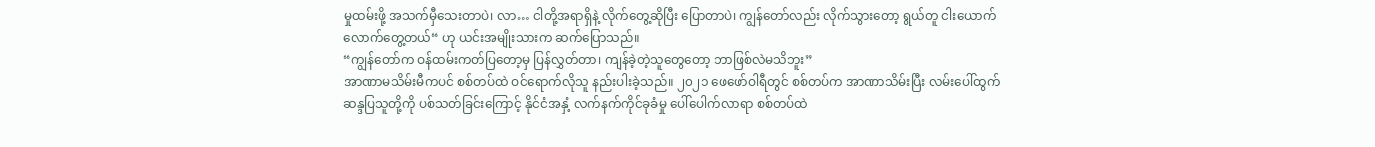မှုထမ်းဖို့ အသက်မှီသေးတာပဲ၊ လာ… ငါတို့အရာရှိနဲ့ လိုက်တွေ့ဆိုပြီး ပြောတာပဲ၊ ကျွန်တော်လည်း လိုက်သွားတော့ ရွယ်တူ ငါးယောက်လောက်တွေ့တယ်“ ဟု ယင်းအမျိုးသားက ဆက်ပြောသည်။
“ကျွန်တော်က ဝန်ထမ်းကတ်ပြတော့မှ ပြန်လွှတ်တာ၊ ကျန်ခဲ့တဲ့သူတွေတော့ ဘာဖြစ်လဲမသိဘူး”
အာဏာမသိမ်းမီကပင် စစ်တပ်ထဲ ဝင်ရောက်လိုသူ နည်းပါးခဲ့သည်။ ၂၀၂၁ ဖေဖော်ဝါရီတွင် စစ်တပ်က အာဏာသိမ်းပြီး လမ်းပေါ်ထွက်ဆန္ဒပြသူတို့ကို ပစ်သတ်ခြင်းကြောင့် နိုင်ငံအနှံ့ လက်နက်ကိုင်ခုခံမှု ပေါ်ပေါက်လာရာ စစ်တပ်ထဲ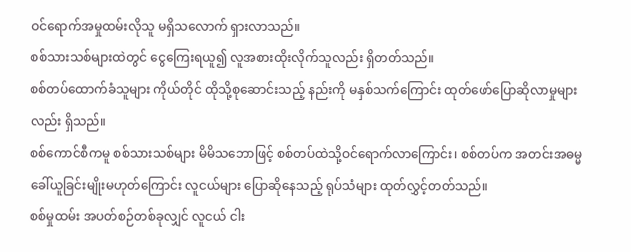ဝင်ရောက်အမှုထမ်းလိုသူ မရှိသလောက် ရှားလာသည်။
စစ်သားသစ်များထဲတွင် ငွေကြေးရယူ၍ လူအစားထိုးလိုက်သူလည်း ရှိတတ်သည်။
စစ်တပ်ထောက်ခံသူများ ကိုယ်တိုင် ထိုသို့စုဆောင်းသည့် နည်းကို မနှစ်သက်ကြောင်း ထုတ်ဖော်ပြောဆိုလာမှုများလည်း ရှိသည်။
စစ်ကောင်စီကမူ စစ်သားသစ်များ မိမိသဘောဖြင့် စစ်တပ်ထဲသို့ဝင်ရောက်လာကြောင်း၊ စစ်တပ်က အတင်းအဓမ္မ ခေါ်ယူခြင်းမျိုးမဟုတ်ကြောင်း လူငယ်များ ပြောဆိုနေသည့် ရုပ်သံများ ထုတ်လွှင့်တတ်သည်။
စစ်မှုထမ်း အပတ်စဉ်တစ်ခုလျှင် လူငယ် ငါး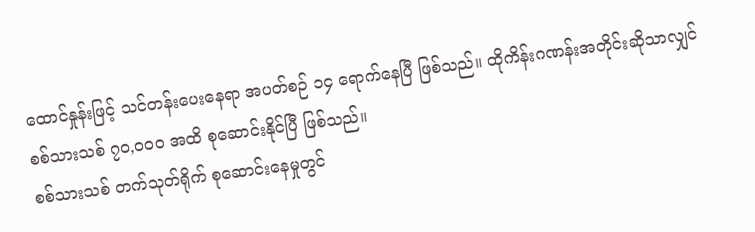ထောင်နှုန်းဖြင့် သင်တန်းပေးနေရာ အပတ်စဉ် ၁၄ ရောက်နေပြီ ဖြစ်သည်။ ထိုကိန်းဂဏန်းအတိုင်းဆိုသာလျှင် စစ်သားသစ် ၇၀,၀၀၀ အထိ စုဆောင်းနိုင်ပြီ ဖြစ်သည်။
စစ်သားသစ် တက်သုတ်ရိုက် စုဆောင်းနေမှုတွင်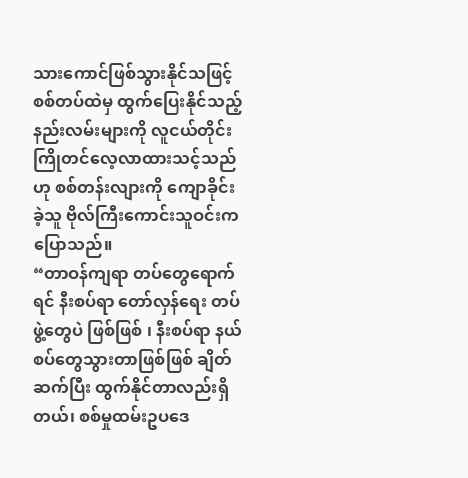သားကောင်ဖြစ်သွားနိုင်သဖြင့် စစ်တပ်ထဲမှ ထွက်ပြေးနိုင်သည့် နည်းလမ်းများကို လူငယ်တိုင်း ကြိုတင်လေ့လာထားသင့်သည်ဟု စစ်တန်းလျားကို ကျောခိုင်းခဲ့သူ ဗိုလ်ကြီးကောင်းသူဝင်းက ပြောသည်။
“တာဝန်ကျရာ တပ်တွေရောက်ရင် နီးစပ်ရာ တော်လှန်ရေး တပ်ဖွဲ့တွေပဲ ဖြစ်ဖြစ် ၊ နီးစပ်ရာ နယ်စပ်တွေသွားတာဖြစ်ဖြစ် ချိတ်ဆက်ပြီး ထွက်နိုင်တာလည်းရှိတယ်၊ စစ်မှုထမ်းဥပဒေ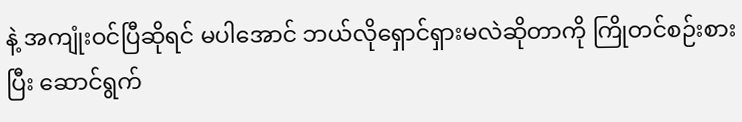နဲ့ အကျုံးဝင်ပြီဆိုရင် မပါအောင် ဘယ်လိုရှောင်ရှားမလဲဆိုတာကို ကြိုတင်စဉ်းစားပြီး ဆောင်ရွက်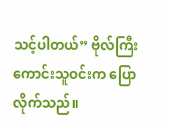သင့်ပါတယ်” ဗိုလ်ကြီးကောင်းသူဝင်းက ပြောလိုက်သည်။